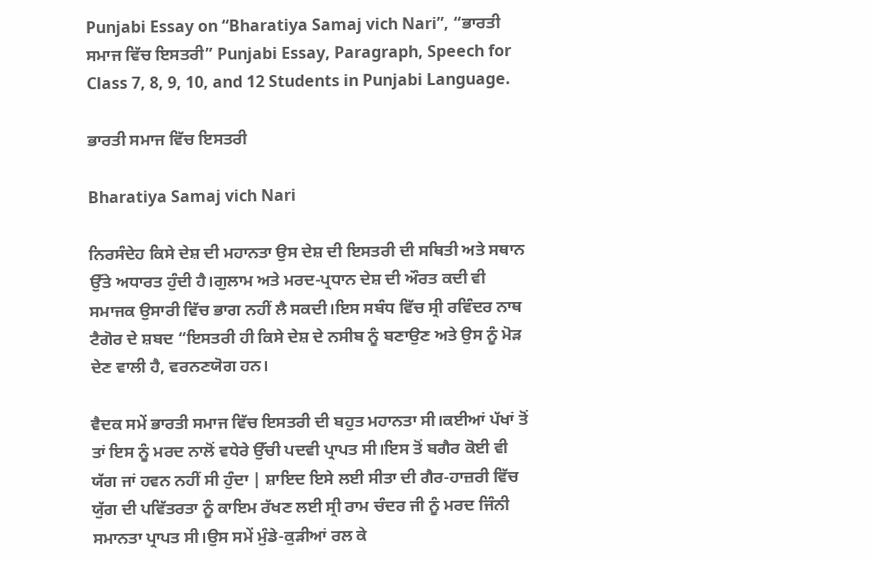Punjabi Essay on “Bharatiya Samaj vich Nari”, “ਭਾਰਤੀ ਸਮਾਜ ਵਿੱਚ ਇਸਤਰੀ” Punjabi Essay, Paragraph, Speech for Class 7, 8, 9, 10, and 12 Students in Punjabi Language.

ਭਾਰਤੀ ਸਮਾਜ ਵਿੱਚ ਇਸਤਰੀ

Bharatiya Samaj vich Nari

ਨਿਰਸੰਦੇਹ ਕਿਸੇ ਦੇਸ਼ ਦੀ ਮਹਾਨਤਾ ਉਸ ਦੇਸ਼ ਦੀ ਇਸਤਰੀ ਦੀ ਸਥਿਤੀ ਅਤੇ ਸਥਾਨ ਉੱਤੇ ਅਧਾਰਤ ਹੁੰਦੀ ਹੈ।ਗੁਲਾਮ ਅਤੇ ਮਰਦ-ਪ੍ਰਧਾਨ ਦੇਸ਼ ਦੀ ਔਰਤ ਕਦੀ ਵੀ ਸਮਾਜਕ ਉਸਾਰੀ ਵਿੱਚ ਭਾਗ ਨਹੀਂ ਲੈ ਸਕਦੀ।ਇਸ ਸਬੰਧ ਵਿੱਚ ਸ੍ਰੀ ਰਵਿੰਦਰ ਨਾਥ ਟੈਗੋਰ ਦੇ ਸ਼ਬਦ “ਇਸਤਰੀ ਹੀ ਕਿਸੇ ਦੇਸ਼ ਦੇ ਨਸੀਬ ਨੂੰ ਬਣਾਉਣ ਅਤੇ ਉਸ ਨੂੰ ਮੋੜ ਦੇਣ ਵਾਲੀ ਹੈ, ਵਰਨਣਯੋਗ ਹਨ।

ਵੈਦਕ ਸਮੇਂ ਭਾਰਤੀ ਸਮਾਜ ਵਿੱਚ ਇਸਤਰੀ ਦੀ ਬਹੁਤ ਮਹਾਨਤਾ ਸੀ।ਕਈਆਂ ਪੱਖਾਂ ਤੋਂ ਤਾਂ ਇਸ ਨੂੰ ਮਰਦ ਨਾਲੋਂ ਵਧੇਰੇ ਉੱਚੀ ਪਦਵੀ ਪ੍ਰਾਪਤ ਸੀ।ਇਸ ਤੋਂ ਬਗੈਰ ਕੋਈ ਵੀ ਯੱਗ ਜਾਂ ਹਵਨ ਨਹੀਂ ਸੀ ਹੁੰਦਾ | ਸ਼ਾਇਦ ਇਸੇ ਲਈ ਸੀਤਾ ਦੀ ਗੈਰ-ਹਾਜ਼ਰੀ ਵਿੱਚ ਯੁੱਗ ਦੀ ਪਵਿੱਤਰਤਾ ਨੂੰ ਕਾਇਮ ਰੱਖਣ ਲਈ ਸ੍ਰੀ ਰਾਮ ਚੰਦਰ ਜੀ ਨੂੰ ਮਰਦ ਜਿੰਨੀ ਸਮਾਨਤਾ ਪ੍ਰਾਪਤ ਸੀ।ਉਸ ਸਮੇਂ ਮੁੰਡੇ-ਕੁੜੀਆਂ ਰਲ ਕੇ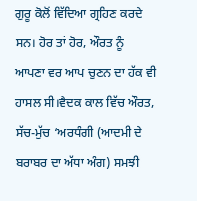ਗੁਰੂ ਕੋਲੋਂ ਵਿੱਦਿਆ ਗ੍ਰਹਿਣ ਕਰਦੇ ਸਨ। ਹੋਰ ਤਾਂ ਹੋਰ, ਔਰਤ ਨੂੰ ਆਪਣਾ ਵਰ ਆਪ ਚੁਣਨ ਦਾ ਹੱਕ ਵੀ ਹਾਸਲ ਸੀ।ਵੈਦਕ ਕਾਲ ਵਿੱਚ ਔਰਤ, ਸੱਚ-ਮੁੱਚ ‘ਅਰਧੰਗੀ (ਆਦਮੀ ਦੇ ਬਰਾਬਰ ਦਾ ਅੱਧਾ ਅੰਗ) ਸਮਝੀ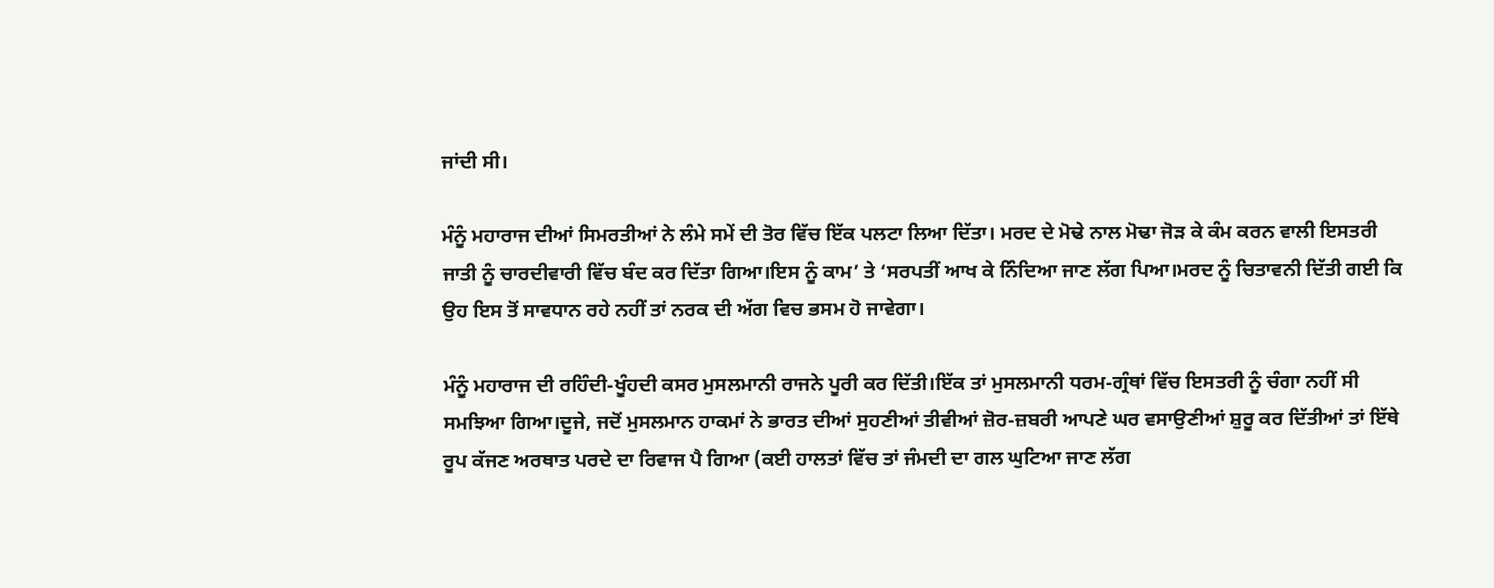ਜਾਂਦੀ ਸੀ।

ਮੰਨੂੰ ਮਹਾਰਾਜ ਦੀਆਂ ਸਿਮਰਤੀਆਂ ਨੇ ਲੰਮੇ ਸਮੇਂ ਦੀ ਤੋਰ ਵਿੱਚ ਇੱਕ ਪਲਟਾ ਲਿਆ ਦਿੱਤਾ। ਮਰਦ ਦੇ ਮੋਢੇ ਨਾਲ ਮੋਢਾ ਜੋੜ ਕੇ ਕੰਮ ਕਰਨ ਵਾਲੀ ਇਸਤਰੀ ਜਾਤੀ ਨੂੰ ਚਾਰਦੀਵਾਰੀ ਵਿੱਚ ਬੰਦ ਕਰ ਦਿੱਤਾ ਗਿਆ।ਇਸ ਨੂੰ ਕਾਮ’ ਤੇ ‘ਸਰਪਤੀਂ ਆਖ ਕੇ ਨਿੰਦਿਆ ਜਾਣ ਲੱਗ ਪਿਆ।ਮਰਦ ਨੂੰ ਚਿਤਾਵਨੀ ਦਿੱਤੀ ਗਈ ਕਿ ਉਹ ਇਸ ਤੋਂ ਸਾਵਧਾਨ ਰਹੇ ਨਹੀਂ ਤਾਂ ਨਰਕ ਦੀ ਅੱਗ ਵਿਚ ਭਸਮ ਹੋ ਜਾਵੇਗਾ।

ਮੰਨੂੰ ਮਹਾਰਾਜ ਦੀ ਰਹਿੰਦੀ-ਖੂੰਹਦੀ ਕਸਰ ਮੁਸਲਮਾਨੀ ਰਾਜਨੇ ਪੂਰੀ ਕਰ ਦਿੱਤੀ।ਇੱਕ ਤਾਂ ਮੁਸਲਮਾਨੀ ਧਰਮ-ਗ੍ਰੰਥਾਂ ਵਿੱਚ ਇਸਤਰੀ ਨੂੰ ਚੰਗਾ ਨਹੀਂ ਸੀ ਸਮਝਿਆ ਗਿਆ।ਦੂਜੇ, ਜਦੋਂ ਮੁਸਲਮਾਨ ਹਾਕਮਾਂ ਨੇ ਭਾਰਤ ਦੀਆਂ ਸੁਹਣੀਆਂ ਤੀਵੀਆਂ ਜ਼ੋਰ-ਜ਼ਬਰੀ ਆਪਣੇ ਘਰ ਵਸਾਉਣੀਆਂ ਸ਼ੁਰੂ ਕਰ ਦਿੱਤੀਆਂ ਤਾਂ ਇੱਥੇ ਰੂਪ ਕੱਜਣ ਅਰਥਾਤ ਪਰਦੇ ਦਾ ਰਿਵਾਜ ਪੈ ਗਿਆ (ਕਈ ਹਾਲਤਾਂ ਵਿੱਚ ਤਾਂ ਜੰਮਦੀ ਦਾ ਗਲ ਘੁਟਿਆ ਜਾਣ ਲੱਗ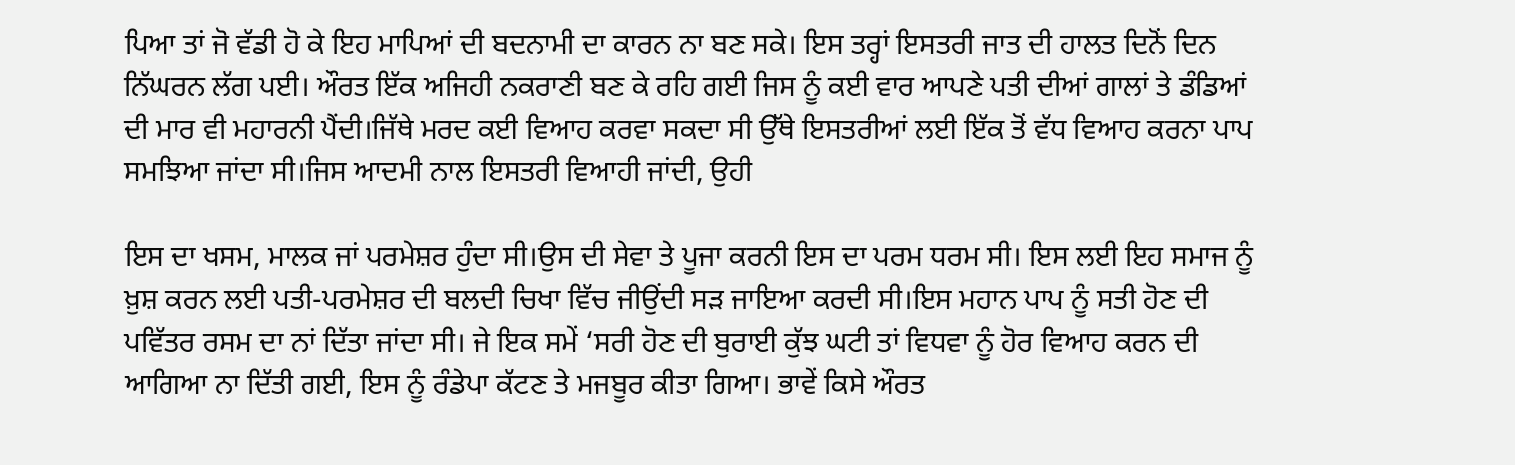ਪਿਆ ਤਾਂ ਜੋ ਵੱਡੀ ਹੋ ਕੇ ਇਹ ਮਾਪਿਆਂ ਦੀ ਬਦਨਾਮੀ ਦਾ ਕਾਰਨ ਨਾ ਬਣ ਸਕੇ। ਇਸ ਤਰ੍ਹਾਂ ਇਸਤਰੀ ਜਾਤ ਦੀ ਹਾਲਤ ਦਿਨੋਂ ਦਿਨ ਨਿੱਘਰਨ ਲੱਗ ਪਈ। ਔਰਤ ਇੱਕ ਅਜਿਹੀ ਨਕਰਾਣੀ ਬਣ ਕੇ ਰਹਿ ਗਈ ਜਿਸ ਨੂੰ ਕਈ ਵਾਰ ਆਪਣੇ ਪਤੀ ਦੀਆਂ ਗਾਲਾਂ ਤੇ ਡੰਡਿਆਂ ਦੀ ਮਾਰ ਵੀ ਮਹਾਰਨੀ ਪੈਂਦੀ।ਜਿੱਥੇ ਮਰਦ ਕਈ ਵਿਆਹ ਕਰਵਾ ਸਕਦਾ ਸੀ ਉੱਥੇ ਇਸਤਰੀਆਂ ਲਈ ਇੱਕ ਤੋਂ ਵੱਧ ਵਿਆਹ ਕਰਨਾ ਪਾਪ ਸਮਝਿਆ ਜਾਂਦਾ ਸੀ।ਜਿਸ ਆਦਮੀ ਨਾਲ ਇਸਤਰੀ ਵਿਆਹੀ ਜਾਂਦੀ, ਉਹੀ

ਇਸ ਦਾ ਖਸਮ, ਮਾਲਕ ਜਾਂ ਪਰਮੇਸ਼ਰ ਹੁੰਦਾ ਸੀ।ਉਸ ਦੀ ਸੇਵਾ ਤੇ ਪੂਜਾ ਕਰਨੀ ਇਸ ਦਾ ਪਰਮ ਧਰਮ ਸੀ। ਇਸ ਲਈ ਇਹ ਸਮਾਜ ਨੂੰ ਖ਼ੁਸ਼ ਕਰਨ ਲਈ ਪਤੀ-ਪਰਮੇਸ਼ਰ ਦੀ ਬਲਦੀ ਚਿਖਾ ਵਿੱਚ ਜੀਉਂਦੀ ਸੜ ਜਾਇਆ ਕਰਦੀ ਸੀ।ਇਸ ਮਹਾਨ ਪਾਪ ਨੂੰ ਸਤੀ ਹੋਣ ਦੀ ਪਵਿੱਤਰ ਰਸਮ ਦਾ ਨਾਂ ਦਿੱਤਾ ਜਾਂਦਾ ਸੀ। ਜੇ ਇਕ ਸਮੇਂ ‘ਸਰੀ ਹੋਣ ਦੀ ਬੁਰਾਈ ਕੁੱਝ ਘਟੀ ਤਾਂ ਵਿਧਵਾ ਨੂੰ ਹੋਰ ਵਿਆਹ ਕਰਨ ਦੀ ਆਗਿਆ ਨਾ ਦਿੱਤੀ ਗਈ, ਇਸ ਨੂੰ ਰੰਡੇਪਾ ਕੱਟਣ ਤੇ ਮਜਬੂਰ ਕੀਤਾ ਗਿਆ। ਭਾਵੇਂ ਕਿਸੇ ਔਰਤ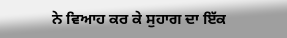ਨੇ ਵਿਆਹ ਕਰ ਕੇ ਸੁਹਾਗ ਦਾ ਇੱਕ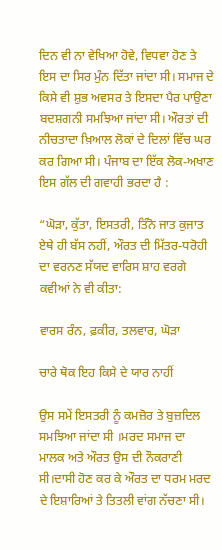ਦਿਨ ਵੀ ਨਾ ਵੇਖਿਆ ਹੋਵੇ, ਵਿਧਵਾ ਹੋਣ ਤੇ ਇਸ ਦਾ ਸਿਰ ਮੁੰਨ ਦਿੱਤਾ ਜਾਂਦਾ ਸੀ। ਸਮਾਜ ਦੇ ਕਿਸੇ ਵੀ ਸ਼ੁਭ ਅਵਸਰ ਤੇ ਇਸਦਾ ਪੈਰ ਪਾਉਣਾ ਬਦਸ਼ਗਨੀ ਸਮਝਿਆ ਜਾਂਦਾ ਸੀ। ਔਰਤਾਂ ਦੀ ਨੀਚਤਾਦਾ ਖ਼ਿਆਲ ਲੋਕਾਂ ਦੇ ਦਿਲਾਂ ਵਿੱਚ ਘਰ ਕਰ ਗਿਆ ਸੀ। ਪੰਜਾਬ ਦਾ ਇੱਕ ਲੋਕ-ਅਖਾਣ ਇਸ ਗੱਲ ਦੀ ਗਵਾਹੀ ਭਰਦਾ ਹੈ :

“ਘੋੜਾ, ਕੁੱਤਾ, ਇਸਤਰੀ, ਤਿੰਨੋ ਜਾਤ ਕੁਜਾਤ ਏਥੇ ਹੀ ਬੱਸ ਨਹੀਂ, ਔਰਤ ਦੀ ਮਿੱਤਰ-ਧਰੋਹੀ ਦਾ ਵਰਨਣ ਸੱਯਦ ਵਾਰਿਸ ਸ਼ਾਹ ਵਰਗੇ ਕਵੀਆਂ ਨੇ ਵੀ ਕੀਤਾ:

ਵਾਰਸ ਰੰਨ, ਫ਼ਕੀਰ, ਤਲਵਾਰ, ਘੋੜਾ

ਚਾਰੇ ਥੋਕ ਇਹ ਕਿਸੇ ਦੇ ਯਾਰ ਨਾਹੀਂ

ਉਸ ਸਮੇਂ ਇਸਤਰੀ ਨੂੰ ਕਮਜ਼ੋਰ ਤੇ ਬੁਜ਼ਦਿਲ ਸਮਝਿਆ ਜਾਂਦਾ ਸੀ ।ਮਰਦ ਸਮਾਜ ਦਾ ਮਾਲਕ ਅਤੇ ਔਰਤ ਉਸ ਦੀ ਨੌਕਰਾਣੀ ਸੀ।ਦਾਸੀ ਹੋਣ ਕਰ ਕੇ ਔਰਤ ਦਾ ਧਰਮ ਮਰਦ ਦੇ ਇਸ਼ਾਰਿਆਂ ਤੇ ਤਿਤਲੀ ਵਾਂਗ ਨੱਚਣਾ ਸੀ।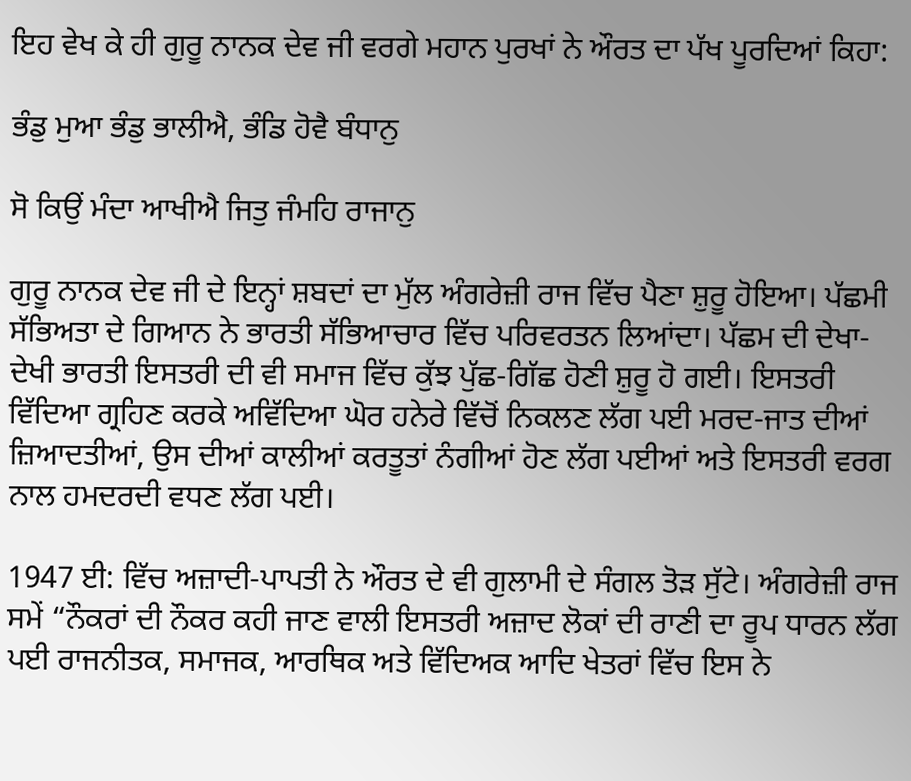ਇਹ ਵੇਖ ਕੇ ਹੀ ਗੁਰੂ ਨਾਨਕ ਦੇਵ ਜੀ ਵਰਗੇ ਮਹਾਨ ਪੁਰਖਾਂ ਨੇ ਔਰਤ ਦਾ ਪੱਖ ਪੂਰਦਿਆਂ ਕਿਹਾ:

ਭੰਡੁ ਮੁਆ ਭੰਡੁ ਭਾਲੀਐ, ਭੰਡਿ ਹੋਵੈ ਬੰਧਾਨੁ

ਸੋ ਕਿਉਂ ਮੰਦਾ ਆਖੀਐ ਜਿਤੁ ਜੰਮਹਿ ਰਾਜਾਨੁ

ਗੁਰੂ ਨਾਨਕ ਦੇਵ ਜੀ ਦੇ ਇਨ੍ਹਾਂ ਸ਼ਬਦਾਂ ਦਾ ਮੁੱਲ ਅੰਗਰੇਜ਼ੀ ਰਾਜ ਵਿੱਚ ਪੈਣਾ ਸ਼ੁਰੂ ਹੋਇਆ। ਪੱਛਮੀ ਸੱਭਿਅਤਾ ਦੇ ਗਿਆਨ ਨੇ ਭਾਰਤੀ ਸੱਭਿਆਚਾਰ ਵਿੱਚ ਪਰਿਵਰਤਨ ਲਿਆਂਦਾ। ਪੱਛਮ ਦੀ ਦੇਖਾ-ਦੇਖੀ ਭਾਰਤੀ ਇਸਤਰੀ ਦੀ ਵੀ ਸਮਾਜ ਵਿੱਚ ਕੁੱਝ ਪੁੱਛ-ਗਿੱਛ ਹੋਣੀ ਸ਼ੁਰੂ ਹੋ ਗਈ। ਇਸਤਰੀ ਵਿੱਦਿਆ ਗ੍ਰਹਿਣ ਕਰਕੇ ਅਵਿੱਦਿਆ ਘੋਰ ਹਨੇਰੇ ਵਿੱਚੋਂ ਨਿਕਲਣ ਲੱਗ ਪਈ ਮਰਦ-ਜਾਤ ਦੀਆਂ ਜ਼ਿਆਦਤੀਆਂ, ਉਸ ਦੀਆਂ ਕਾਲੀਆਂ ਕਰਤੂਤਾਂ ਨੰਗੀਆਂ ਹੋਣ ਲੱਗ ਪਈਆਂ ਅਤੇ ਇਸਤਰੀ ਵਰਗ ਨਾਲ ਹਮਦਰਦੀ ਵਧਣ ਲੱਗ ਪਈ।

1947 ਈ: ਵਿੱਚ ਅਜ਼ਾਦੀ-ਪਾਪਤੀ ਨੇ ਔਰਤ ਦੇ ਵੀ ਗੁਲਾਮੀ ਦੇ ਸੰਗਲ ਤੋੜ ਸੁੱਟੇ। ਅੰਗਰੇਜ਼ੀ ਰਾਜ ਸਮੇਂ “ਨੌਕਰਾਂ ਦੀ ਨੌਕਰ ਕਹੀ ਜਾਣ ਵਾਲੀ ਇਸਤਰੀ ਅਜ਼ਾਦ ਲੋਕਾਂ ਦੀ ਰਾਣੀ ਦਾ ਰੂਪ ਧਾਰਨ ਲੱਗ ਪਈ ਰਾਜਨੀਤਕ, ਸਮਾਜਕ, ਆਰਥਿਕ ਅਤੇ ਵਿੱਦਿਅਕ ਆਦਿ ਖੇਤਰਾਂ ਵਿੱਚ ਇਸ ਨੇ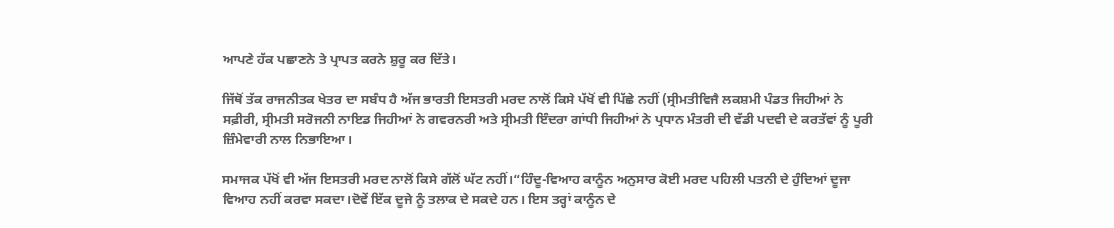ਆਪਣੇ ਹੱਕ ਪਛਾਣਨੇ ਤੇ ਪ੍ਰਾਪਤ ਕਰਨੇ ਸ਼ੁਰੂ ਕਰ ਦਿੱਤੇ।

ਜਿੱਥੋਂ ਤੱਕ ਰਾਜਨੀਤਕ ਖੇਤਰ ਦਾ ਸਬੰਧ ਹੈ ਅੱਜ ਭਾਰਤੀ ਇਸਤਰੀ ਮਰਦ ਨਾਲੋਂ ਕਿਸੇ ਪੱਖੋਂ ਵੀ ਪਿੱਛੇ ਨਹੀਂ (ਸ੍ਰੀਮਤੀਵਿਜੈ ਲਕਸ਼ਮੀ ਪੰਡਤ ਜਿਹੀਆਂ ਨੇ ਸਫ਼ੀਰੀ, ਸ੍ਰੀਮਤੀ ਸਰੋਜਨੀ ਨਾਇਡ ਜਿਹੀਆਂ ਨੇ ਗਵਰਨਰੀ ਅਤੇ ਸ੍ਰੀਮਤੀ ਇੰਦਰਾ ਗਾਂਧੀ ਜਿਹੀਆਂ ਨੇ ਪ੍ਰਧਾਨ ਮੰਤਰੀ ਦੀ ਵੱਡੀ ਪਦਵੀ ਦੇ ਕਰਤੱਵਾਂ ਨੂੰ ਪੂਰੀ ਜ਼ਿੰਮੇਵਾਰੀ ਨਾਲ ਨਿਭਾਇਆ।

ਸਮਾਜਕ ਪੱਖੋਂ ਵੀ ਅੱਜ ਇਸਤਰੀ ਮਰਦ ਨਾਲੋਂ ਕਿਸੇ ਗੱਲੋਂ ਘੱਟ ਨਹੀਂ।“ਹਿੰਦੂ-ਵਿਆਹ ਕਾਨੂੰਨ ਅਨੁਸਾਰ ਕੋਈ ਮਰਦ ਪਹਿਲੀ ਪਤਨੀ ਦੇ ਹੁੰਦਿਆਂ ਦੂਜਾ ਵਿਆਹ ਨਹੀਂ ਕਰਵਾ ਸਕਦਾ।ਦੋਵੇਂ ਇੱਕ ਦੂਜੇ ਨੂੰ ਤਲਾਕ ਦੇ ਸਕਦੇ ਹਨ। ਇਸ ਤਰ੍ਹਾਂ ਕਾਨੂੰਨ ਦੇ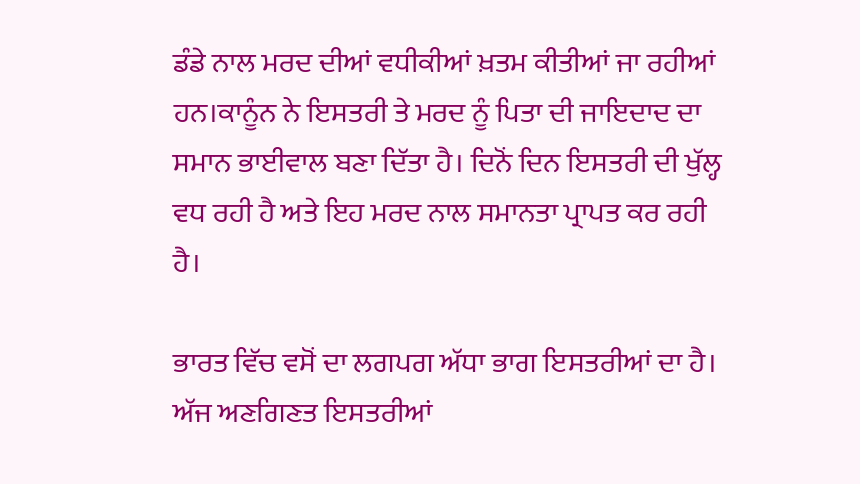ਡੰਡੇ ਨਾਲ ਮਰਦ ਦੀਆਂ ਵਧੀਕੀਆਂ ਖ਼ਤਮ ਕੀਤੀਆਂ ਜਾ ਰਹੀਆਂ ਹਨ।ਕਾਨੂੰਨ ਨੇ ਇਸਤਰੀ ਤੇ ਮਰਦ ਨੂੰ ਪਿਤਾ ਦੀ ਜਾਇਦਾਦ ਦਾ ਸਮਾਨ ਭਾਈਵਾਲ ਬਣਾ ਦਿੱਤਾ ਹੈ। ਦਿਨੋਂ ਦਿਨ ਇਸਤਰੀ ਦੀ ਖੁੱਲ੍ਹ ਵਧ ਰਹੀ ਹੈ ਅਤੇ ਇਹ ਮਰਦ ਨਾਲ ਸਮਾਨਤਾ ਪ੍ਰਾਪਤ ਕਰ ਰਹੀ ਹੈ।

ਭਾਰਤ ਵਿੱਚ ਵਸੋਂ ਦਾ ਲਗਪਗ ਅੱਧਾ ਭਾਗ ਇਸਤਰੀਆਂ ਦਾ ਹੈ। ਅੱਜ ਅਣਗਿਣਤ ਇਸਤਰੀਆਂ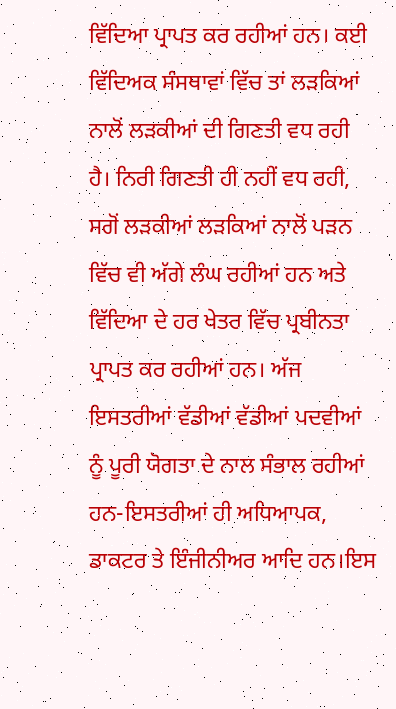ਵਿੱਦਿਆ ਪ੍ਰਾਪਤ ਕਰ ਰਹੀਆਂ ਹਨ। ਕਈ ਵਿੱਦਿਅਕ ਸੰਸਥਾਵਾਂ ਵਿੱਚ ਤਾਂ ਲੜਕਿਆਂ ਨਾਲੋਂ ਲੜਕੀਆਂ ਦੀ ਗਿਣਤੀ ਵਧ ਰਹੀ ਹੈ। ਨਿਰੀ ਗਿਣਤੀ ਹੀ ਨਹੀਂ ਵਧ ਰਹੀ, ਸਗੋਂ ਲੜਕੀਆਂ ਲੜਕਿਆਂ ਨਾਲੋਂ ਪੜਨ ਵਿੱਚ ਵੀ ਅੱਗੇ ਲੰਘ ਰਹੀਆਂ ਹਨ ਅਤੇ ਵਿੱਦਿਆ ਦੇ ਹਰ ਖੇਤਰ ਵਿੱਚ ਪ੍ਰਬੀਨਤਾ ਪ੍ਰਾਪਤ ਕਰ ਰਹੀਆਂ ਹਨ। ਅੱਜ ਇਸਤਰੀਆਂ ਵੱਡੀਆਂ ਵੱਡੀਆਂ ਪਦਵੀਆਂ ਨੂੰ ਪੂਰੀ ਯੋਗਤਾ ਦੇ ਨਾਲ ਸੰਭਾਲ ਰਹੀਆਂ ਹਨ-ਇਸਤਰੀਆਂ ਹੀ ਅਧਿਆਪਕ, ਡਾਕਟਰ ਤੇ ਇੰਜੀਨੀਅਰ ਆਦਿ ਹਨ।ਇਸ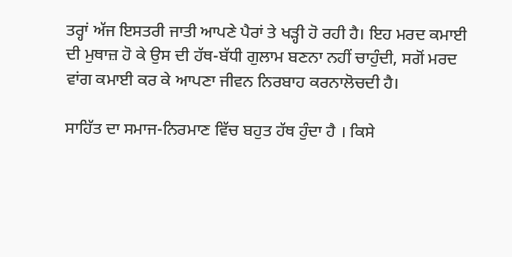ਤਰ੍ਹਾਂ ਅੱਜ ਇਸਤਰੀ ਜਾਤੀ ਆਪਣੇ ਪੈਰਾਂ ਤੇ ਖੜ੍ਹੀ ਹੋ ਰਹੀ ਹੈ। ਇਹ ਮਰਦ ਕਮਾਈ ਦੀ ਮੁਥਾਜ਼ ਹੋ ਕੇ ਉਸ ਦੀ ਹੱਥ-ਬੱਧੀ ਗੁਲਾਮ ਬਣਨਾ ਨਹੀਂ ਚਾਹੁੰਦੀ, ਸਗੋਂ ਮਰਦ ਵਾਂਗ ਕਮਾਈ ਕਰ ਕੇ ਆਪਣਾ ਜੀਵਨ ਨਿਰਬਾਹ ਕਰਨਾਲੋਚਦੀ ਹੈ।

ਸਾਹਿੱਤ ਦਾ ਸਮਾਜ-ਨਿਰਮਾਣ ਵਿੱਚ ਬਹੁਤ ਹੱਥ ਹੁੰਦਾ ਹੈ । ਕਿਸੇ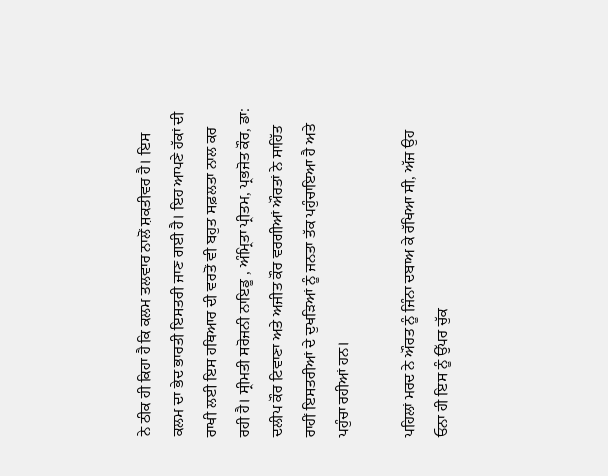ਨੇ ਠੀਕ ਹੀ ਕਿਹਾ ਹੈ ਕਿ ਕਲਮ ਤਲਵਾਰ ਨਾਲੋਂ ਸ਼ਕਤੀਵਰ ਹੈ। ਇਸ ਕਲਮ ਦਾ ਭੇਦ ਭਾਰਤੀ ਇਸਤਰੀ ਜਾਣ ਗਈ ਹੈ। ਇਹ ਆਪਣੇ ਹੱਕਾਂ ਦੀ ਰਾਖੀ ਲਈ ਇਸ ਹਥਿਆਰ ਦੀ ਵਰਤੋਂ ਵੀ ਬਹੁਤ ਸਫ਼ਲਤਾ ਨਾਲ ਕਰ ਰਹੀ ਹੈ। ਸ੍ਰੀਮਤੀ ਸਰੋਜਨੀ ਨਾਇਡੂ , ਅੰਮ੍ਰਿਤਾ ਪ੍ਰੀਤਮ, ਪ੍ਰਭਜੋਤ ਕੌਰ, ਡਾ: ਦਲੀਪ ਕੌਰ ਟਿਵਾਣਾ ਅਤੇ ਅਜੀਤ ਕੌਰ ਵਰਗੀਆਂ ਔਰਤਾਂ ਨੇ ਸਾਹਿੱਤ ਰਾਹੀਂ ਇਸਤਰੀਆਂ ਦੇ ਦੁਖੜਿਆਂ ਨੂੰ ਜਨਤਾ ਤੱਕ ਪਹੁੰਚਾਇਆ ਹੈ ਅਤੇ ਪਹੁੰਚਾ ਰਹੀਆਂ ਹਨ।

ਪਹਿਲਾਂ ਮਰਦ ਨੇ ਔਰਤ ਨੂੰ ਜਿੰਨਾ ਦਬਾਅ ਕੇ ਰੱਖਿਆ ਸੀ, ਅੱਜ ਉਹ ਓਨਾ ਹੀ ਇਸ ਨੂੰ ਉੱਪਰ ਚੁੱਕ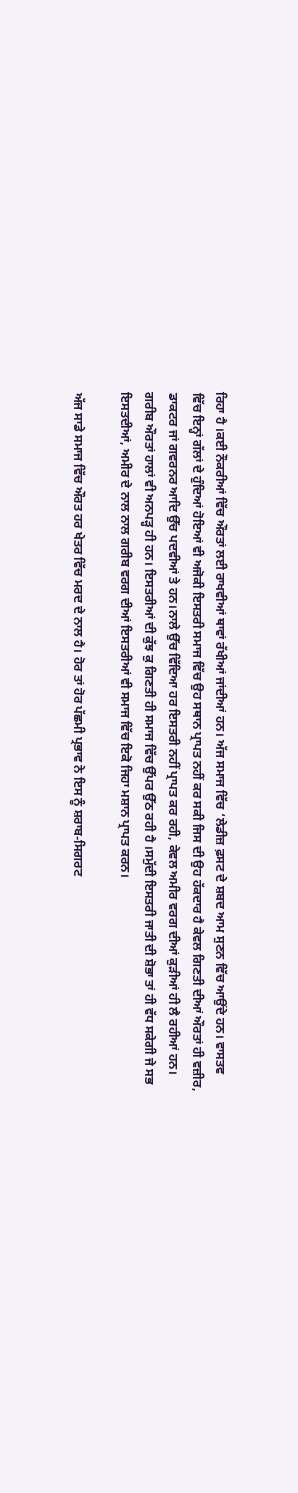ਰਿਹਾ ਹੈ ।ਕਈ ਨੌਕਰੀਆਂ ਵਿੱਚ ਔਰਤਾਂ ਲਈ ਰਾਖਵੀਆਂ ਥਾਵਾਂ ਰੱਖੀਆਂ ਜਾਂਦੀਆਂ ਹਨ। ਅੱਜ ਸਮਾਜ ਵਿੱਚ ‘ਲੇਡੀਜ਼ ਫ਼ਸਟ ਦੇ ਸ਼ਬਦ ਆਮ ਸੁਣਨ ਵਿੱਚ ਆਉਂਦੇ ਹਨ। ਵਾਸਤਵ ਵਿੱਚ ਇਨ੍ਹਾਂ ਗੱਲਾਂ ਦੇ ਹੁੰਦਿਆਂ ਹੋਇਆਂ ਵੀ ਅਜੋਕੀ ਇਸਤਰੀ ਸਮਾਜ ਵਿੱਚ ਉਹ ਸਥਾਨ ਪ੍ਰਾਪਤ ਨਹੀਂ ਕਰ ਸਕੀ ਜਿਸ ਦੀ ਉਹ ਹੱਕਦਾਰ ਹੈ ਕੇਵਲ ਗਿਣਤੀ ਦੀਆਂ ਔਰਤਾਂ ਹੀ ਵਜ਼ੀਰ, ਡਾਕਟਰ ਜਾਂ ਗਵਰਨਰ ਆਦਿ ਉੱਚ ਪਦਵੀਆਂ ਤੇ ਹਨ।ਨਾਲੇ ਉੱਚ ਵਿੱਦਿਆ ਹਰ ਇਸਤਰੀ ਨਹੀਂ ਪ੍ਰਾਪਤ ਕਰ ਰਹੀ, ਕੇਵਲ ਅਮੀਰ ਵਰਗ ਦੀਆਂ ਕੁੜੀਆਂ ਹੀ ਲੈ ਰਹੀਆਂ ਹਨ। ਗਰੀਬ ਔਰਤਾਂ ਹਾਲਾਂ ਵੀ ਅਨਪੜ੍ਹ ਹੀ ਹਨ। ਇਸਤਰੀਆਂ ਦੀ ਕੁੱਝ ਕੁ ਗਿਣਤੀ ਹੀ ਸਮਾਜ ਵਿੱਚ ਉੱਪਰ ਉੱਠ ਰਹੀ ਹੈ ।ਸਮੁੱਦੀ ਇਸਤਰੀ ਜਾਤੀ ਦੀ ਸ਼ੋਭਾ ਤਾਂ ਹੀ ਵੱਧ ਸਕੇਗੀ ਜੇ ਸਭ ਇਸਤਦੀਆਂ, ਅਮੀਰ ਦੇ ਨਾਲ ਨਾਲ ਗਰੀਬ ਵਰਗ ਦੀਆਂ ਇਸਤਰੀਆਂ ਵੀ ਸਮਾਜ ਵਿੱਚ ਇਕੋ ਜਿਹਾ ਮਸ਼ਾਨ ਪ੍ਰਾਪਤ ਕਰਨ।

ਅੱਜ ਸਾਡੇ ਸਮਾਜ ਵਿੱਚ ਔਰਤ ਹਰ ਖੇਤਰ ਵਿੱਚ ਮਰਦ ਦੇ ਨਾਲ ਹੈ। ਹੋਰ ਤਾਂ ਹੋਰ ਪੱਛਮੀ ਪ੍ਰਭਾਵ ਨੇ ਇਸ ਨੂੰ ਸ਼ਰਾਬ-ਸਿਗਰਟ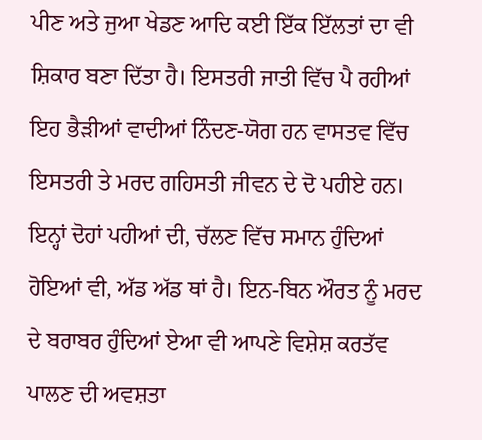ਪੀਣ ਅਤੇ ਜੁਆ ਖੇਡਣ ਆਦਿ ਕਈ ਇੱਕ ਇੱਲਤਾਂ ਦਾ ਵੀ ਸ਼ਿਕਾਰ ਬਣਾ ਦਿੱਤਾ ਹੈ। ਇਸਤਰੀ ਜਾਤੀ ਵਿੱਚ ਪੈ ਰਹੀਆਂ ਇਹ ਭੈੜੀਆਂ ਵਾਦੀਆਂ ਨਿੰਦਣ-ਯੋਗ ਹਨ ਵਾਸਤਵ ਵਿੱਚ ਇਸਤਰੀ ਤੇ ਮਰਦ ਗਹਿਸਤੀ ਜੀਵਨ ਦੇ ਦੋ ਪਹੀਏ ਹਨ। ਇਨ੍ਹਾਂ ਦੋਹਾਂ ਪਹੀਆਂ ਦੀ, ਚੱਲਣ ਵਿੱਚ ਸਮਾਨ ਹੁੰਦਿਆਂ ਹੋਇਆਂ ਵੀ, ਅੱਡ ਅੱਡ ਥਾਂ ਹੈ। ਇਨ-ਬਿਨ ਔਰਤ ਨੂੰ ਮਰਦ ਦੇ ਬਰਾਬਰ ਹੁੰਦਿਆਂ ਏਆ ਵੀ ਆਪਣੇ ਵਿਸ਼ੇਸ਼ ਕਰਤੱਵ ਪਾਲਣ ਦੀ ਅਵਸ਼ਤਾ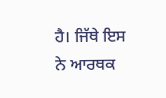ਹੈ। ਜਿੱਥੇ ਇਸ ਨੇ ਆਰਥਕ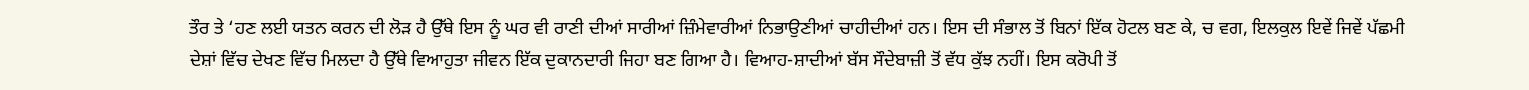ਤੌਰ ਤੇ ‘ਹਣ ਲਈ ਯਤਨ ਕਰਨ ਦੀ ਲੋੜ ਹੈ ਉੱਥੇ ਇਸ ਨੂੰ ਘਰ ਵੀ ਰਾਣੀ ਦੀਆਂ ਸਾਰੀਆਂ ਜ਼ਿੰਮੇਵਾਰੀਆਂ ਨਿਭਾਉਣੀਆਂ ਚਾਹੀਦੀਆਂ ਹਨ। ਇਸ ਦੀ ਸੰਭਾਲ ਤੋਂ ਬਿਨਾਂ ਇੱਕ ਹੋਟਲ ਬਣ ਕੇ, ਚ ਵਗ, ਇਲਕੁਲ ਇਵੇਂ ਜਿਵੇਂ ਪੱਛਮੀ ਦੇਸ਼ਾਂ ਵਿੱਚ ਦੇਖਣ ਵਿੱਚ ਮਿਲਦਾ ਹੈ ਉੱਥੇ ਵਿਆਹੁਤਾ ਜੀਵਨ ਇੱਕ ਦੁਕਾਨਦਾਰੀ ਜਿਹਾ ਬਣ ਗਿਆ ਹੈ। ਵਿਆਹ-ਸ਼ਾਦੀਆਂ ਬੱਸ ਸੌਦੇਬਾਜ਼ੀ ਤੋਂ ਵੱਧ ਕੁੱਝ ਨਹੀਂ। ਇਸ ਕਰੋਪੀ ਤੋਂ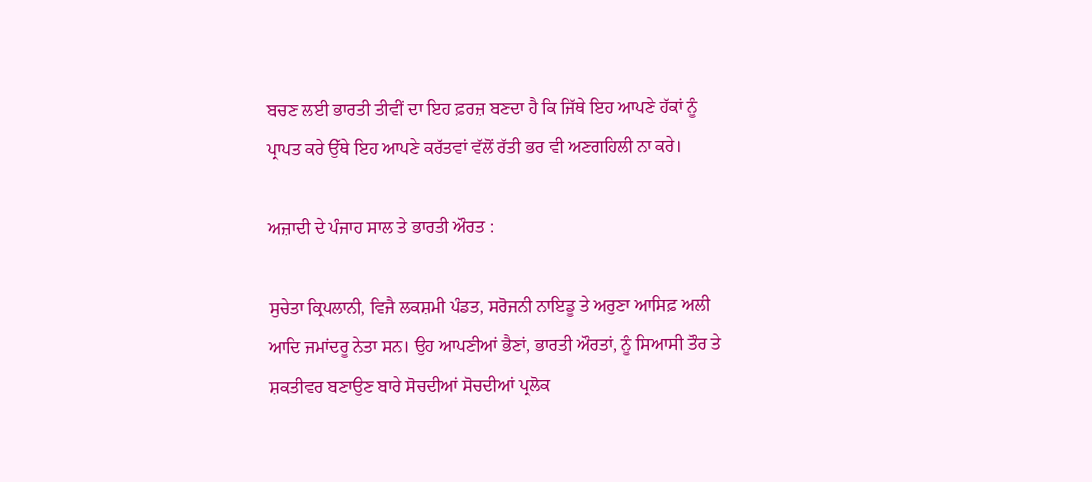ਬਚਣ ਲਈ ਭਾਰਤੀ ਤੀਵੀਂ ਦਾ ਇਹ ਫ਼ਰਜ਼ ਬਣਦਾ ਹੈ ਕਿ ਜਿੱਥੇ ਇਹ ਆਪਣੇ ਹੱਕਾਂ ਨੂੰ ਪ੍ਰਾਪਤ ਕਰੇ ਉੱਥੇ ਇਹ ਆਪਣੇ ਕਰੱਤਵਾਂ ਵੱਲੋਂ ਰੱਤੀ ਭਰ ਵੀ ਅਣਗਹਿਲੀ ਨਾ ਕਰੇ।

ਅਜ਼ਾਦੀ ਦੇ ਪੰਜਾਹ ਸਾਲ ਤੇ ਭਾਰਤੀ ਔਰਤ :

ਸੁਚੇਤਾ ਕ੍ਰਿਪਲਾਨੀ, ਵਿਜੈ ਲਕਸ਼ਮੀ ਪੰਡਤ, ਸਰੋਜਨੀ ਨਾਇਡੂ ਤੇ ਅਰੁਣਾ ਆਸਿਫ਼ ਅਲੀ ਆਦਿ ਜਮਾਂਦਰੂ ਨੇਤਾ ਸਨ। ਉਹ ਆਪਣੀਆਂ ਭੈਣਾਂ, ਭਾਰਤੀ ਔਰਤਾਂ, ਨੂੰ ਸਿਆਸੀ ਤੌਰ ਤੇ ਸ਼ਕਤੀਵਰ ਬਣਾਉਣ ਬਾਰੇ ਸੋਚਦੀਆਂ ਸੋਚਦੀਆਂ ਪ੍ਰਲੋਕ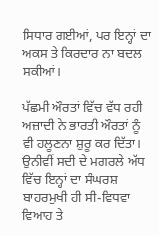ਸਿਧਾਰ ਗਈਆਂ, ਪਰ ਇਨ੍ਹਾਂ ਦਾ ਅਕਸ ਤੇ ਕਿਰਦਾਰ ਨਾ ਬਦਲ ਸਕੀਆਂ।

ਪੱਛਮੀ ਔਰਤਾਂ ਵਿੱਚ ਵੱਧ ਰਹੀ ਅਜ਼ਾਦੀ ਨੇ ਭਾਰਤੀ ਔਰਤਾਂ ਨੂੰ ਵੀ ਹਲੂਣਨਾ ਸ਼ੁਰੂ ਕਰ ਦਿੱਤਾ। ਉਨੀਵੀਂ ਸਦੀ ਦੇ ਮਗਰਲੇ ਅੱਧ ਵਿੱਚ ਇਨ੍ਹਾਂ ਦਾ ਸੰਘਰਸ਼ ਬਾਹਰਮੁਖੀ ਹੀ ਸੀ-ਵਿਧਵਾ ਵਿਆਹ ਤੇ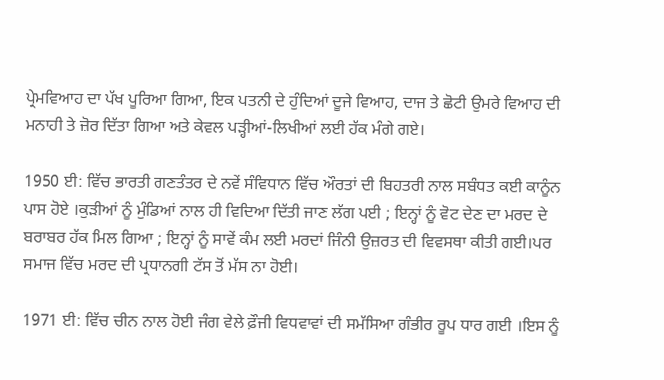ਪ੍ਰੇਮਵਿਆਹ ਦਾ ਪੱਖ ਪੂਰਿਆ ਗਿਆ, ਇਕ ਪਤਨੀ ਦੇ ਹੁੰਦਿਆਂ ਦੂਜੇ ਵਿਆਹ, ਦਾਜ ਤੇ ਛੋਟੀ ਉਮਰੇ ਵਿਆਹ ਦੀ ਮਨਾਹੀ ਤੇ ਜ਼ੋਰ ਦਿੱਤਾ ਗਿਆ ਅਤੇ ਕੇਵਲ ਪੜ੍ਹੀਆਂ-ਲਿਖੀਆਂ ਲਈ ਹੱਕ ਮੰਗੇ ਗਏ।

1950 ਈ: ਵਿੱਚ ਭਾਰਤੀ ਗਣਤੰਤਰ ਦੇ ਨਵੇਂ ਸੰਵਿਧਾਨ ਵਿੱਚ ਔਰਤਾਂ ਦੀ ਬਿਹਤਰੀ ਨਾਲ ਸਬੰਧਤ ਕਈ ਕਾਨੂੰਨ ਪਾਸ ਹੋਏ ।ਕੁੜੀਆਂ ਨੂੰ ਮੁੰਡਿਆਂ ਨਾਲ ਹੀ ਵਿਦਿਆ ਦਿੱਤੀ ਜਾਣ ਲੱਗ ਪਈ ; ਇਨ੍ਹਾਂ ਨੂੰ ਵੋਟ ਦੇਣ ਦਾ ਮਰਦ ਦੇ ਬਰਾਬਰ ਹੱਕ ਮਿਲ ਗਿਆ ; ਇਨ੍ਹਾਂ ਨੂੰ ਸਾਵੇਂ ਕੰਮ ਲਈ ਮਰਦਾਂ ਜਿੰਨੀ ਉਜ਼ਰਤ ਦੀ ਵਿਵਸਥਾ ਕੀਤੀ ਗਈ।ਪਰ ਸਮਾਜ ਵਿੱਚ ਮਰਦ ਦੀ ਪ੍ਰਧਾਨਗੀ ਟੱਸ ਤੋਂ ਮੱਸ ਨਾ ਹੋਈ।

1971 ਈ: ਵਿੱਚ ਚੀਨ ਨਾਲ ਹੋਈ ਜੰਗ ਵੇਲੇ ਫ਼ੌਜੀ ਵਿਧਵਾਵਾਂ ਦੀ ਸਮੱਸਿਆ ਗੰਭੀਰ ਰੂਪ ਧਾਰ ਗਈ ।ਇਸ ਨੂੰ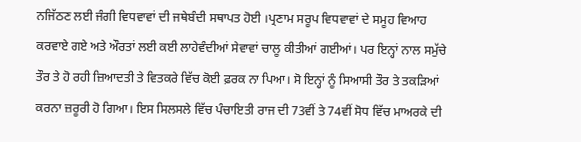ਨਜਿੱਠਣ ਲਈ ਜੰਗੀ ਵਿਧਵਾਵਾਂ ਦੀ ਜਥੇਬੰਦੀ ਸਥਾਪਤ ਹੋਈ ।ਪ੍ਰਣਾਮ ਸਰੂਪ ਵਿਧਵਾਵਾਂ ਦੇ ਸਮੂਹ ਵਿਆਹ ਕਰਵਾਏ ਗਏ ਅਤੇ ਔਰਤਾਂ ਲਈ ਕਈ ਲਾਹੇਵੰਦੀਆਂ ਸੇਵਾਵਾਂ ਚਾਲੂ ਕੀਤੀਆਂ ਗਈਆਂ। ਪਰ ਇਨ੍ਹਾਂ ਨਾਲ ਸਮੁੱਚੇ ਤੌਰ ਤੇ ਹੋ ਰਹੀ ਜ਼ਿਆਦਤੀ ਤੇ ਵਿਤਕਰੇ ਵਿੱਚ ਕੋਈ ਫ਼ਰਕ ਨਾ ਪਿਆ। ਸੋ ਇਨ੍ਹਾਂ ਨੂੰ ਸਿਆਸੀ ਤੌਰ ਤੇ ਤਕੜਿਆਂ ਕਰਨਾ ਜ਼ਰੂਰੀ ਹੋ ਗਿਆ। ਇਸ ਸਿਲਸਲੇ ਵਿੱਚ ਪੰਚਾਇਤੀ ਰਾਜ ਦੀ 73ਵੀਂ ਤੇ 74ਵੀਂ ਸੋਧ ਵਿੱਚ ਮਾਅਰਕੇ ਦੀ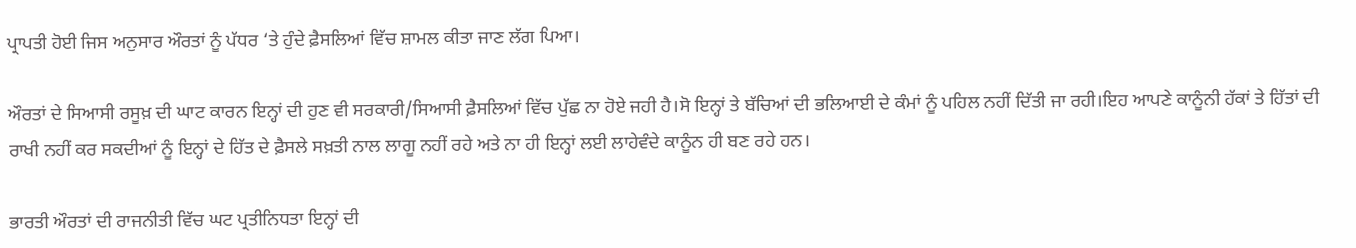ਪ੍ਰਾਪਤੀ ਹੋਈ ਜਿਸ ਅਨੁਸਾਰ ਔਰਤਾਂ ਨੂੰ ਪੱਧਰ ‘ਤੇ ਹੁੰਦੇ ਫ਼ੈਸਲਿਆਂ ਵਿੱਚ ਸ਼ਾਮਲ ਕੀਤਾ ਜਾਣ ਲੱਗ ਪਿਆ।

ਔਰਤਾਂ ਦੇ ਸਿਆਸੀ ਰਸੂਖ਼ ਦੀ ਘਾਟ ਕਾਰਨ ਇਨ੍ਹਾਂ ਦੀ ਹੁਣ ਵੀ ਸਰਕਾਰੀ/ਸਿਆਸੀ ਫ਼ੈਸਲਿਆਂ ਵਿੱਚ ਪੁੱਛ ਨਾ ਹੋਏ ਜਹੀ ਹੈ।ਸੋ ਇਨ੍ਹਾਂ ਤੇ ਬੱਚਿਆਂ ਦੀ ਭਲਿਆਈ ਦੇ ਕੰਮਾਂ ਨੂੰ ਪਹਿਲ ਨਹੀਂ ਦਿੱਤੀ ਜਾ ਰਹੀ।ਇਹ ਆਪਣੇ ਕਾਨੂੰਨੀ ਹੱਕਾਂ ਤੇ ਹਿੱਤਾਂ ਦੀ ਰਾਖੀ ਨਹੀਂ ਕਰ ਸਕਦੀਆਂ ਨੂੰ ਇਨ੍ਹਾਂ ਦੇ ਹਿੱਤ ਦੇ ਫ਼ੈਸਲੇ ਸਖ਼ਤੀ ਨਾਲ ਲਾਗੂ ਨਹੀਂ ਰਹੇ ਅਤੇ ਨਾ ਹੀ ਇਨ੍ਹਾਂ ਲਈ ਲਾਹੇਵੰਦੇ ਕਾਨੂੰਨ ਹੀ ਬਣ ਰਹੇ ਹਨ।

ਭਾਰਤੀ ਔਰਤਾਂ ਦੀ ਰਾਜਨੀਤੀ ਵਿੱਚ ਘਟ ਪ੍ਰਤੀਨਿਧਤਾ ਇਨ੍ਹਾਂ ਦੀ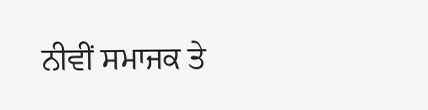ਨੀਵੀਂ ਸਮਾਜਕ ਤੇ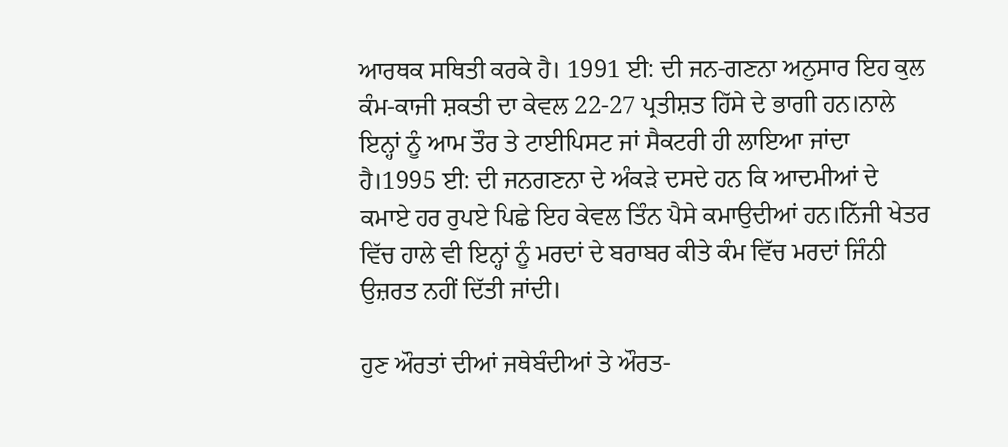ਆਰਥਕ ਸਥਿਤੀ ਕਰਕੇ ਹੈ। 1991 ਈ: ਦੀ ਜਨ-ਗਣਨਾ ਅਨੁਸਾਰ ਇਹ ਕੁਲ ਕੰਮ-ਕਾਜੀ ਸ਼ਕਤੀ ਦਾ ਕੇਵਲ 22-27 ਪ੍ਰਤੀਸ਼ਤ ਹਿੱਸੇ ਦੇ ਭਾਗੀ ਹਨ।ਨਾਲੇ ਇਨ੍ਹਾਂ ਨੂੰ ਆਮ ਤੌਰ ਤੇ ਟਾਈਪਿਸਟ ਜਾਂ ਸੈਕਟਰੀ ਹੀ ਲਾਇਆ ਜਾਂਦਾ ਹੈ।1995 ਈ: ਦੀ ਜਨਗਣਨਾ ਦੇ ਅੰਕੜੇ ਦਸਦੇ ਹਨ ਕਿ ਆਦਮੀਆਂ ਦੇ ਕਮਾਏ ਹਰ ਰੁਪਏ ਪਿਛੇ ਇਹ ਕੇਵਲ ਤਿੰਨ ਪੈਸੇ ਕਮਾਉਦੀਆਂ ਹਨ।ਨਿੱਜੀ ਖੇਤਰ ਵਿੱਚ ਹਾਲੇ ਵੀ ਇਨ੍ਹਾਂ ਨੂੰ ਮਰਦਾਂ ਦੇ ਬਰਾਬਰ ਕੀਤੇ ਕੰਮ ਵਿੱਚ ਮਰਦਾਂ ਜਿੰਨੀ ਉਜ਼ਰਤ ਨਹੀਂ ਦਿੱਤੀ ਜਾਂਦੀ।

ਹੁਣ ਔਰਤਾਂ ਦੀਆਂ ਜਥੇਬੰਦੀਆਂ ਤੇ ਔਰਤ-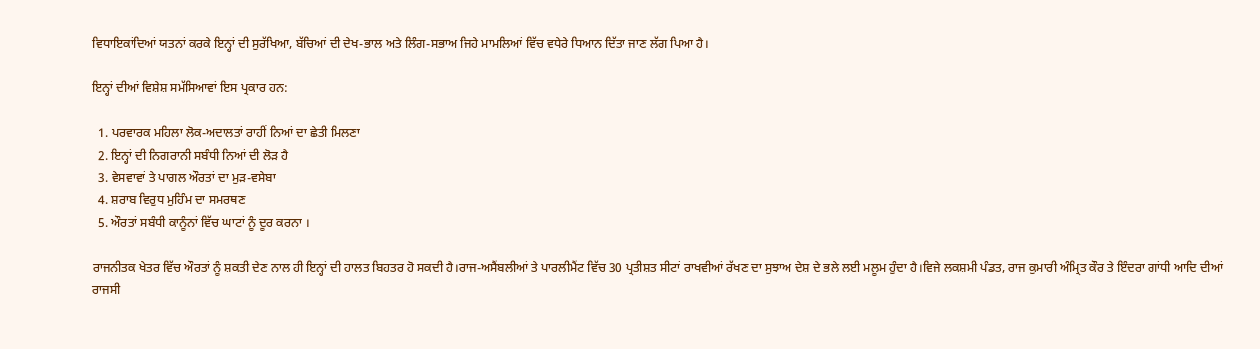ਵਿਧਾਇਕਾਂਦਿਆਂ ਯਤਨਾਂ ਕਰਕੇ ਇਨ੍ਹਾਂ ਦੀ ਸੁਰੱਖਿਆ, ਬੱਚਿਆਂ ਦੀ ਦੇਖ-ਭਾਲ ਅਤੇ ਲਿੰਗ-ਸਭਾਅ ਜਿਹੇ ਮਾਮਲਿਆਂ ਵਿੱਚ ਵਧੇਰੇ ਧਿਆਨ ਦਿੱਤਾ ਜਾਣ ਲੱਗ ਪਿਆ ਹੈ।

ਇਨ੍ਹਾਂ ਦੀਆਂ ਵਿਸ਼ੇਸ਼ ਸਮੱਸਿਆਵਾਂ ਇਸ ਪ੍ਰਕਾਰ ਹਨ:

  1. ਪਰਵਾਰਕ ਮਹਿਲਾ ਲੋਕ-ਅਦਾਲਤਾਂ ਰਾਹੀਂ ਨਿਆਂ ਦਾ ਛੇਤੀ ਮਿਲਣਾ
  2. ਇਨ੍ਹਾਂ ਦੀ ਨਿਗਰਾਨੀ ਸਬੰਧੀ ਨਿਆਂ ਦੀ ਲੋੜ ਹੈ
  3. ਵੇਸਵਾਵਾਂ ਤੇ ਪਾਗਲ ਔਰਤਾਂ ਦਾ ਮੁੜ-ਵਸੇਬਾ
  4. ਸ਼ਰਾਬ ਵਿਰੁਧ ਮੁਹਿੰਮ ਦਾ ਸਮਰਥਣ
  5. ਔਰਤਾਂ ਸਬੰਧੀ ਕਾਨੂੰਨਾਂ ਵਿੱਚ ਘਾਟਾਂ ਨੂੰ ਦੂਰ ਕਰਨਾ ।

ਰਾਜਨੀਤਕ ਖੇਤਰ ਵਿੱਚ ਔਰਤਾਂ ਨੂੰ ਸ਼ਕਤੀ ਦੇਣ ਨਾਲ ਹੀ ਇਨ੍ਹਾਂ ਦੀ ਹਾਲਤ ਬਿਹਤਰ ਹੋ ਸਕਦੀ ਹੈ।ਰਾਜ-ਅਸੈਂਬਲੀਆਂ ਤੇ ਪਾਰਲੀਮੈਂਟ ਵਿੱਚ 30 ਪ੍ਰਤੀਸ਼ਤ ਸੀਟਾਂ ਰਾਖਵੀਆਂ ਰੱਖਣ ਦਾ ਸੁਝਾਅ ਦੇਸ਼ ਦੇ ਭਲੇ ਲਈ ਮਲੂਮ ਹੁੰਦਾ ਹੈ।ਵਿਜੇ ਲਕਸ਼ਮੀ ਪੰਡਤ, ਰਾਜ ਕੁਮਾਰੀ ਅੰਮ੍ਰਿਤ ਕੌਰ ਤੇ ਇੰਦਰਾ ਗਾਂਧੀ ਆਦਿ ਦੀਆਂ ਰਾਜਸੀ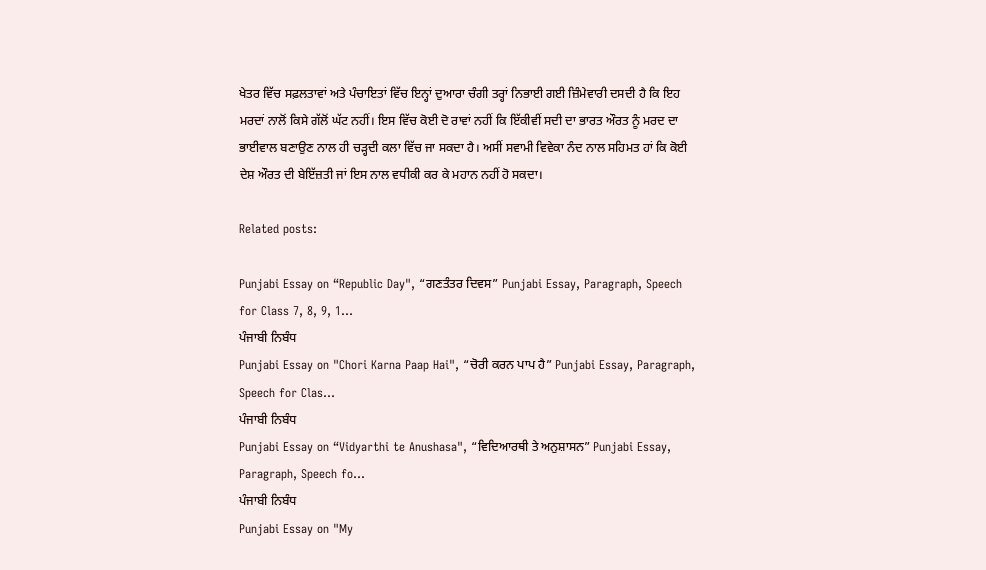ਖੇਤਰ ਵਿੱਚ ਸਫ਼ਲਤਾਵਾਂ ਅਤੇ ਪੰਚਾਇਤਾਂ ਵਿੱਚ ਇਨ੍ਹਾਂ ਦੁਆਰਾ ਚੰਗੀ ਤਰ੍ਹਾਂ ਨਿਭਾਈ ਗਈ ਜ਼ਿੰਮੇਵਾਰੀ ਦਸਦੀ ਹੈ ਕਿ ਇਹ ਮਰਦਾਂ ਨਾਲੋਂ ਕਿਸੇ ਗੱਲੋਂ ਘੱਟ ਨਹੀਂ। ਇਸ ਵਿੱਚ ਕੋਈ ਦੋ ਰਾਵਾਂ ਨਹੀਂ ਕਿ ਇੱਕੀਵੀਂ ਸਦੀ ਦਾ ਭਾਰਤ ਔਰਤ ਨੂੰ ਮਰਦ ਦਾ ਭਾਈਵਾਲ ਬਣਾਉਣ ਨਾਲ ਹੀ ਚੜ੍ਹਦੀ ਕਲਾ ਵਿੱਚ ਜਾ ਸਕਦਾ ਹੈ। ਅਸੀਂ ਸਵਾਮੀ ਵਿਵੇਕਾ ਨੰਦ ਨਾਲ ਸਹਿਮਤ ਹਾਂ ਕਿ ਕੋਈ ਦੇਸ਼ ਔਰਤ ਦੀ ਬੇਇੱਜ਼ਤੀ ਜਾਂ ਇਸ ਨਾਲ ਵਧੀਕੀ ਕਰ ਕੇ ਮਹਾਨ ਨਹੀਂ ਹੋ ਸਕਦਾ।

Related posts:

Punjabi Essay on “Republic Day", “ਗਣਤੰਤਰ ਦਿਵਸ” Punjabi Essay, Paragraph, Speech for Class 7, 8, 9, 1...
ਪੰਜਾਬੀ ਨਿਬੰਧ
Punjabi Essay on "Chori Karna Paap Hai", “ਚੋਰੀ ਕਰਨ ਪਾਪ ਹੈ” Punjabi Essay, Paragraph, Speech for Clas...
ਪੰਜਾਬੀ ਨਿਬੰਧ
Punjabi Essay on “Vidyarthi te Anushasa", “ਵਿਦਿਆਰਥੀ ਤੇ ਅਨੁਸ਼ਾਸਨ” Punjabi Essay, Paragraph, Speech fo...
ਪੰਜਾਬੀ ਨਿਬੰਧ
Punjabi Essay on "My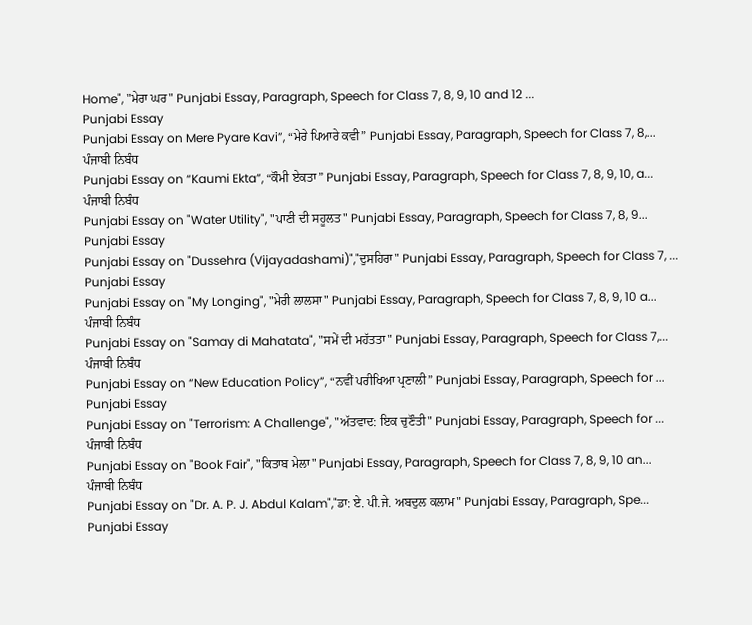Home", "ਮੇਰਾ ਘਰ" Punjabi Essay, Paragraph, Speech for Class 7, 8, 9, 10 and 12 ...
Punjabi Essay
Punjabi Essay on Mere Pyare Kavi”, “ਮੇਰੇ ਪਿਆਰੇ ਕਵੀ” Punjabi Essay, Paragraph, Speech for Class 7, 8,...
ਪੰਜਾਬੀ ਨਿਬੰਧ
Punjabi Essay on “Kaumi Ekta”, “ਕੌਮੀ ਏਕਤਾ” Punjabi Essay, Paragraph, Speech for Class 7, 8, 9, 10, a...
ਪੰਜਾਬੀ ਨਿਬੰਧ
Punjabi Essay on "Water Utility", "ਪਾਣੀ ਦੀ ਸਹੂਲਤ" Punjabi Essay, Paragraph, Speech for Class 7, 8, 9...
Punjabi Essay
Punjabi Essay on "Dussehra (Vijayadashami)","ਦੁਸਹਿਰਾ" Punjabi Essay, Paragraph, Speech for Class 7, ...
Punjabi Essay
Punjabi Essay on "My Longing", "ਮੇਰੀ ਲਾਲਸਾ" Punjabi Essay, Paragraph, Speech for Class 7, 8, 9, 10 a...
ਪੰਜਾਬੀ ਨਿਬੰਧ
Punjabi Essay on "Samay di Mahatata", "ਸਮੇਂ ਦੀ ਮਹੱਤਤਾ" Punjabi Essay, Paragraph, Speech for Class 7,...
ਪੰਜਾਬੀ ਨਿਬੰਧ
Punjabi Essay on “New Education Policy”, “ਨਵੀਂ ਪਰੀਖਿਆ ਪ੍ਰਣਾਲੀ” Punjabi Essay, Paragraph, Speech for ...
Punjabi Essay
Punjabi Essay on "Terrorism: A Challenge", "ਅੱਤਵਾਦ: ਇਕ ਚੁਣੌਤੀ" Punjabi Essay, Paragraph, Speech for ...
ਪੰਜਾਬੀ ਨਿਬੰਧ
Punjabi Essay on "Book Fair", "ਕਿਤਾਬ ਮੇਲਾ" Punjabi Essay, Paragraph, Speech for Class 7, 8, 9, 10 an...
ਪੰਜਾਬੀ ਨਿਬੰਧ
Punjabi Essay on "Dr. A. P. J. Abdul Kalam","ਡਾ: ਏ. ਪੀ.ਜੇ. ਅਬਦੁਲ ਕਲਾਮ" Punjabi Essay, Paragraph, Spe...
Punjabi Essay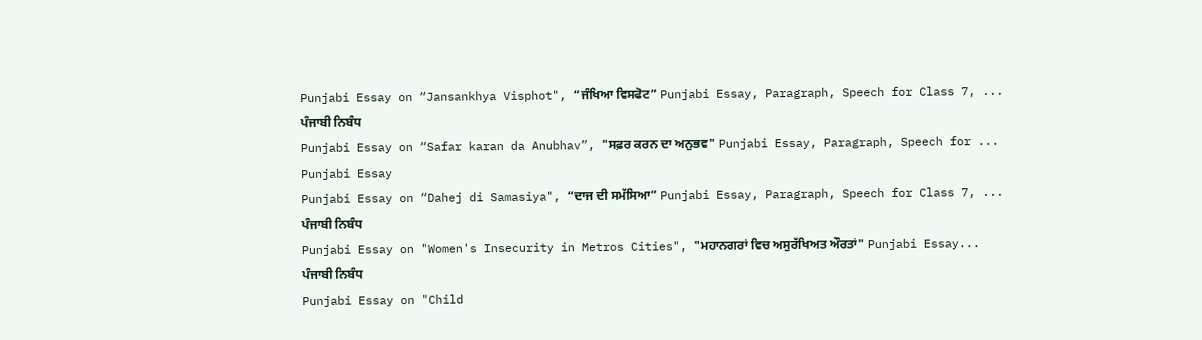Punjabi Essay on “Jansankhya Visphot", “ਜੰਖਿਆ ਵਿਸਫੋਟ” Punjabi Essay, Paragraph, Speech for Class 7, ...
ਪੰਜਾਬੀ ਨਿਬੰਧ
Punjabi Essay on “Safar karan da Anubhav”, "ਸਫ਼ਰ ਕਰਨ ਦਾ ਅਨੁਭਵ" Punjabi Essay, Paragraph, Speech for ...
Punjabi Essay
Punjabi Essay on “Dahej di Samasiya", “ਦਾਜ ਦੀ ਸਮੱਸਿਆ” Punjabi Essay, Paragraph, Speech for Class 7, ...
ਪੰਜਾਬੀ ਨਿਬੰਧ
Punjabi Essay on "Women's Insecurity in Metros Cities", "ਮਹਾਨਗਰਾਂ ਵਿਚ ਅਸੁਰੱਖਿਅਤ ਔਰਤਾਂ" Punjabi Essay...
ਪੰਜਾਬੀ ਨਿਬੰਧ
Punjabi Essay on "Child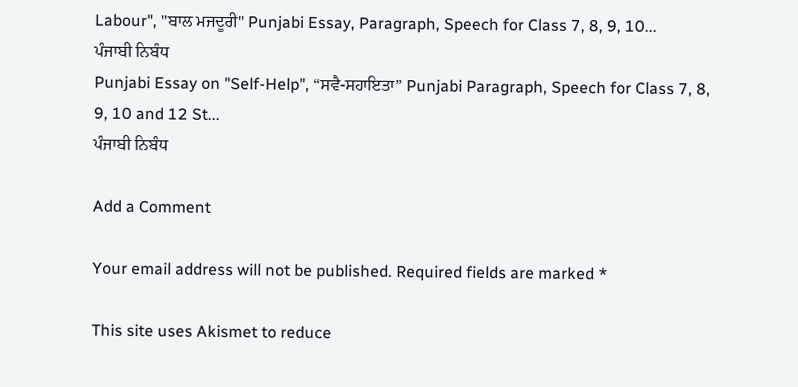Labour", "ਬਾਲ ਮਜਦੂਰੀ" Punjabi Essay, Paragraph, Speech for Class 7, 8, 9, 10...
ਪੰਜਾਬੀ ਨਿਬੰਧ
Punjabi Essay on "Self-Help", “ਸਵੈ-ਸਹਾਇਤਾ” Punjabi Paragraph, Speech for Class 7, 8, 9, 10 and 12 St...
ਪੰਜਾਬੀ ਨਿਬੰਧ

Add a Comment

Your email address will not be published. Required fields are marked *

This site uses Akismet to reduce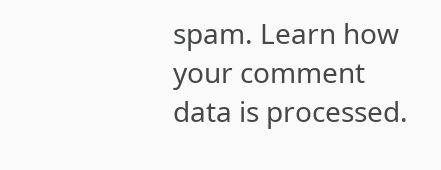spam. Learn how your comment data is processed.